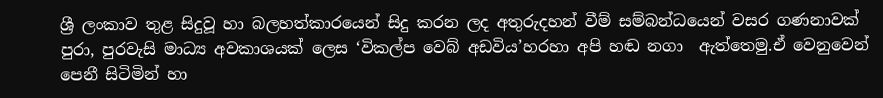ශ්‍රී ලංකාව තුළ සිදුවූ හා බලහත්කාරයෙන් සිදු කරන ලද අතුරුදහන් වීම් සම්බන්ධයෙන් වසර ගණනාවක් පුරා, පුරවැසි මාධ්‍ය අවකාශයක් ලෙස ‘විකල්ප වෙබ් අඩවිය’හරහා අපි හඬ නගා  ඇත්තෙමු.ඒ වෙනුවෙන් පෙනී සිටිමින් හා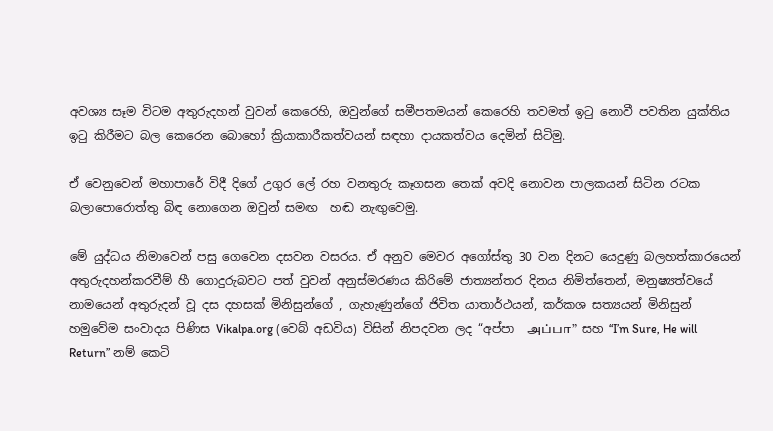අවශ්‍ය සෑම විටම අතුරුදහන් වුවන් කෙරෙහි, ඔවුන්ගේ සමීපතමයන් කෙරෙහි තවමත් ඉටු නොවී පවතින යුක්තිය ඉටු කිරීමට බල කෙරෙන බොහෝ ක්‍රියාකාරීකත්වයන් සඳහා දායකත්වය දෙමින් සිටිමු.

ඒ වෙනුවෙන් මහාපාරේ විදී දිගේ උගුර ලේ රහ වනතුරු කෑගසන තෙක් අවදි නොවන පාලකයන් සිටින රටක බලාපොරොත්තු බිඳ නොගෙන ඔවුන් සමඟ  හඬ නැඟුවෙමු.

මේ යුද්ධය නිමාවෙන් පසු ගෙවෙන දසවන වසරය. ඒ අනුව මෙවර අගෝස්තු 30 වන දිනට යෙදුණු බලහත්කාරයෙන් අතුරුදහන්කරවීම් හී ගොදුරුබවට පත් වුවන් අනුස්මරණය කිරිමේ ජාත්‍යන්තර දිනය නිමිත්තෙන්, මනුෂ්‍යත්වයේ නාමයෙන් අතුරුදන් වූ දස දහසක් මිනිසුන්ගේ , ගැහැණුන්ගේ ජිවිත යාතාර්ථයන්, කර්කශ සත්‍යයන් මිනිසුන් හමුවේම සංවාදය පිණිස Vikalpa.org (වෙබ් අඩවිය) විසින් නිපදවන ලද “අප්පා  அப்பா”  සහ “I’m Sure, He will Return” නම් කෙටි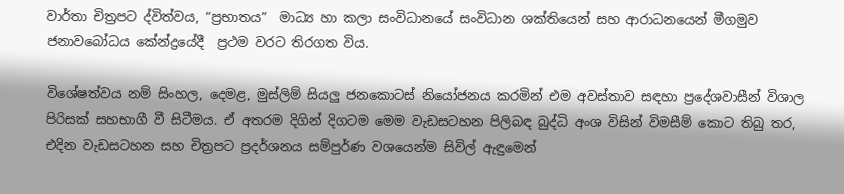වාර්තා චිත්‍රපට ද්විත්වය, “ප්‍රභාතය”  මාධ්‍ය හා කලා සංවිධානයේ සංවිධාන ශක්තියෙන් සහ ආරාධනයෙන් මීගමුව ජනාවබෝධය කේන්ද්‍රයේදී  ප්‍රථම වරට තිරගත විය.

විශේෂත්වය නම් සිංහල, දෙමළ, මුස්ලිම් සියලු ජනකොටස් නියෝජනය කරමින් එම අවස්තාව සඳහා ප්‍රදේශවාසීන් විශාල පිරිසක් සහභාගී වී සිටීමය. ඒ අතරම දිගින් දිගටම මෙම වැඩසටහන පිලිබඳ බුද්ධි අංශ විසින් විමසීම් කොට තිබු තර, එදින වැඩසටහන සහ චිත්‍රපට ප්‍රදර්ශනය සම්පුර්ණ වශයෙන්ම සිවිල් ඇඳුමෙන්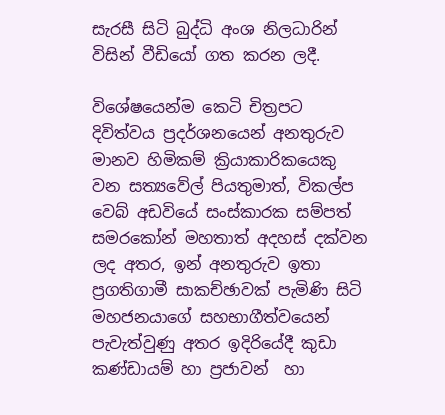සැරසී සිටි බුද්ධි අංශ නිලධාරින් විසින් වීඩියෝ ගත කරන ලදී.

විශේෂයෙන්ම කෙටි චිත්‍රපට දිවිත්වය ප්‍රදර්ශනයෙන් අනතුරුව මානව හිමිකම් ක්‍රියාකාරිකයෙකු වන සත්‍යවේල් පියතුමාත්, විකල්ප වෙබ් අඩවියේ සංස්කාරක සම්පත් සමරකෝන් මහතාත් අදහස් දක්වන ලද අතර, ඉන් අනතුරුව ඉතා ප්‍රගතිගාමී සාකච්ඡාවක් පැමිණි සිටි මහජනයාගේ සහභාගීත්වයෙන් පැවැත්වුණු අතර ඉදිරියේදී කුඩා කණ්ඩායම් හා ප්‍රජාවන්  හා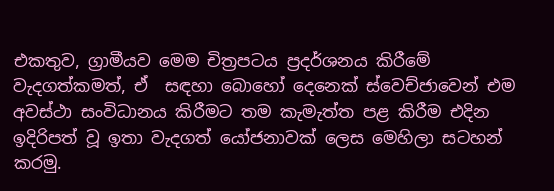එකතුව, ග්‍රාමීයව මෙම චිත්‍රපටය ප්‍රදර්ශනය කිරීමේ වැදගත්කමත්, ඒ  සඳහා බොහෝ දෙනෙක් ස්වෙච්ජාවෙන් එම අවස්ථා සංවිධානය කිරීමට තම කැමැත්ත පළ කිරීම එදින ඉදිරිපත් වූ ඉතා වැදගත් යෝජනාවක් ලෙස මෙහිලා සටහන් කරමු.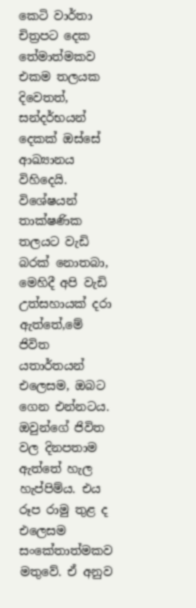කෙටි වාර්තා චිත්‍රපට දෙක තේමාත්මකව එකම තලයක දිවෙතත්, සන්දර්භයන් දෙකක් ඔස්සේ ආඛ්‍යානය විහිදෙයි. විශේෂයන් තාක්ෂණික තලයට වැඩි බරක් නොතබා, මෙහිදී අපි වැඩි උත්සහායක් දරා ඇත්තේ,මේ ජිවිත යතාර්තයන් එලෙසම, ඔබට ගෙන එන්නටය. ඔවුන්ගේ ජිවිත වල දිනපතාම ඇත්තේ හැල හැප්පිම්ය. එය රූප රාමු තුළ ද එලෙසම සංකේතාත්මකව මතුවේ. ඒ අනුව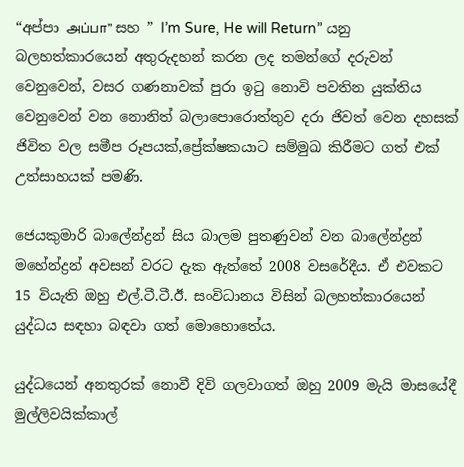“අප්පා அப்பா” සහ ” I’m Sure, He will Return” යනු බලහත්කාරයෙන් අතුරුදහන් කරන ලද තමන්ගේ දරුවන් වෙනුවෙන්, වසර ගණනාවක් පුරා ඉටු නොවි පවතින යුක්තිය වෙනුවෙන් වන නොනිත් බලාපොරොත්තුව දරා ජිවත් වෙන දහසක් ජිවිත වල සමීප රූපයක්,ප්‍රේක්ෂකයාට සම්මුඛ කිරීමට ගත් එක් උත්සාහයක් පමණි.

ජෙයකුමාරි බාලේන්ද්‍රන් සිය බාලම පුතණුවන් වන බාලේන්ද්‍රන් මහේන්ද්‍රන් අවසන් වරට දැක ඇත්තේ 2008 වසරේදීය. ඒ එවකට 15 වියැති ඔහු එල්.ටී.ටී.ඊ. සංවිධානය විසින් බලහත්කාරයෙන් යුද්ධය සඳහා බඳවා ගත් මොහොතේය.

යුද්ධයෙන් අනතුරක් නොවී දිවි ගලවාගත් ඔහු 2009 මැයි මාසයේදී මුල්ලිවයික්කාල්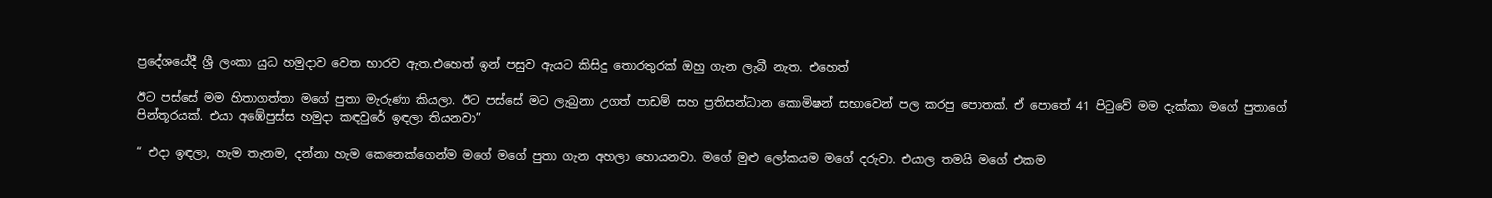ප්‍රදේශයේදී ශ්‍රී ලංකා යුධ හමුදාව වෙත භාරව ඇත.එහෙත් ඉන් පසුව ඇයට කිසිදු තොරතුරක් ඔහු ගැන ලැබී නැත. එහෙත්

ඊට පස්සේ මම හිතාගත්තා මගේ පුතා මැරුණා කියලා. ඊට පස්සේ මට ලැබුනා උගත් පාඩම් සහ ප්‍රතිසන්ධාන කොමිෂන් සභාවෙන් පල කරපු පොතක්. ඒ පොතේ 41 පිටුවේ මම දැක්කා මගේ පුතාගේ පින්තූරයක්. එයා අඹේපුස්ස හමුදා කඳවුරේ ඉඳලා තියනවා”

“ එදා ඉඳලා, හැම තැනම, දන්නා හැම කෙනෙක්ගෙන්ම මගේ මගේ පුතා ගැන අහලා හොයනවා. මගේ මුළු ලෝකයම මගේ දරුවා. එයාල තමයි මගේ එකම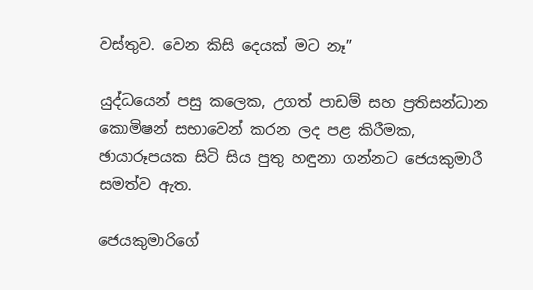වස්තුව. වෙන කිසි දෙයක් මට නෑ”

යුද්ධයෙන් පසු කලෙක, උගත් පාඩම් සහ ප්‍රතිසන්ධාන කොමිෂන් සභාවෙන් කරන ලද පළ කිරීමක, ඡායාරූපයක සිටි සිය පුතු හඳුනා ගන්නට ජෙයකුමාරී සමත්ව ඇත.

ජෙයකුමාරිගේ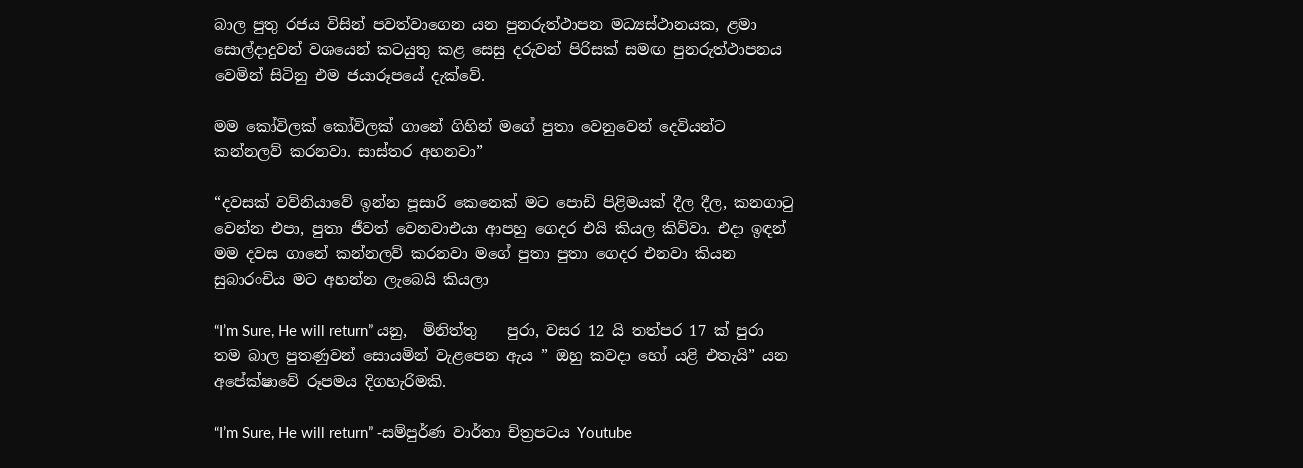බාල පුතු රජය විසින් පවත්වාගෙන යන පුනරුත්ථාපන මධ්‍යස්ථානයක, ළමා සොල්දාදුවන් වශයෙන් කටයුතු කළ සෙසු දරුවන් පිරිසක් සමඟ පුනරුත්ථාපනය වෙමින් සිටිනු එම ජයාරූපයේ දැක්වේ.

මම කෝවිලක් කෝවිලක් ගානේ ගිහින් මගේ පුතා වෙනුවෙන් දෙවියන්ට කන්නලව් කරනවා. සාස්තර අහනවා”

“දවසක් වව්නියාවේ ඉන්න පූසාරි කෙනෙක් මට පොඩි පිළිමයක් දීල දීල, කනගාටු වෙන්න එපා, පුතා ජීවත් වෙනවාඑයා ආපහු ගෙදර එයි කියල කිව්වා. එදා ඉඳන් මම දවස ගානේ කන්නලව් කරනවා මගේ පුතා පුතා ගෙදර එනවා කියන සුබාරංචිය මට අහන්න ලැබෙයි කියලා

“I’m Sure, He will return” යනු,  මිනිත්තු    පුරා, වසර 12 යි තත්පර 17 ක් පුරා  තම බාල පුතණුවන් සොයමින් වැළපෙන ඇය ” ඔහු කවදා හෝ යළි එතැයි” යන අපේක්ෂාවේ රූපමය දිගහැරිමකි.

“I’m Sure, He will return” -සම්පුර්ණ වාර්තා ච්ත්‍රපටය Youtube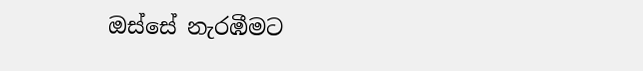ඔස්සේ නැරඹීමට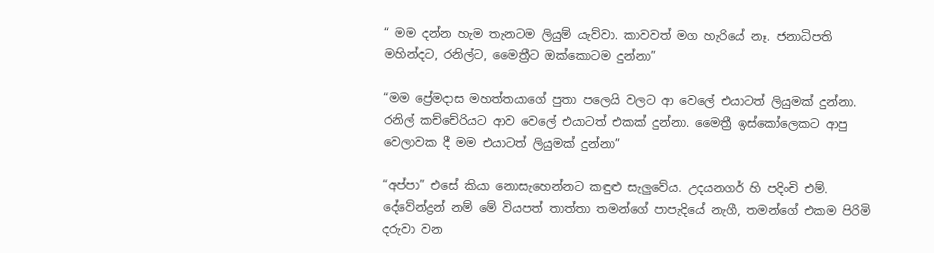“ මම දන්න හැම තැනටම ලියුම් යැව්වා. කාවවත් මග හැරියේ නෑ. ජනාධිපති මහින්දට, රනිල්ට, මෛත්‍රීට ඔක්කොටම දුන්නා”

“මම ප්‍රේමදාස මහත්තයාගේ පුතා පලෙයි වලට ආ වෙලේ එයාටත් ලියුමක් දුන්නා. රනිල් කච්චේරියට ආව වෙලේ එයාටත් එකක් දුන්නා. මෛත්‍රී ඉස්කෝලෙකට ආපු වෙලාවක දී මම එයාටත් ලියුමක් දුන්නා”

“අප්පා” එසේ කියා නොසැහෙන්නට කඳුළු සැලුවේය. උදයනගර් හි පදිංචි එම්. දේවේන්ද්‍රන් නම් මේ වියපත් තාත්තා තමන්ගේ පාපැදියේ නැගී, තමන්ගේ එකම පිරිමි දරුවා වන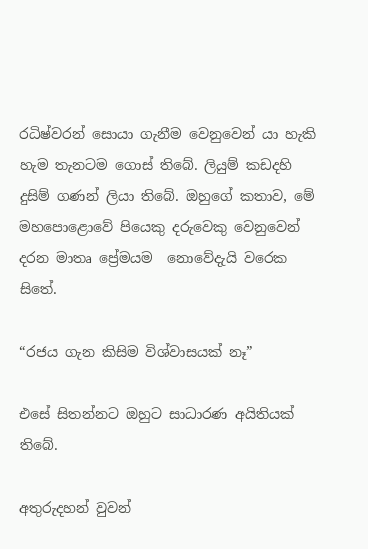රධිෂ්වරන් සොයා ගැනීම වෙනුවෙන් යා හැකි හැම තැනටම ගොස් තිබේ. ලියුම් කඩදහි දුසිම් ගණන් ලියා තිබේ. ඔහුගේ කතාව, මේ මහපොළොවේ පියෙකු දරුවෙකු වෙනුවෙන් දරන මාතෘ ප්‍රේමයම  නොවේදැයි වරෙක සිතේ.

“රජය ගැන කිසිම විශ්වාසයක් නෑ”

එසේ සිතන්නට ඔහුට සාධාරණ අයිතියක් තිබේ.

අතුරුදහන් වුවන්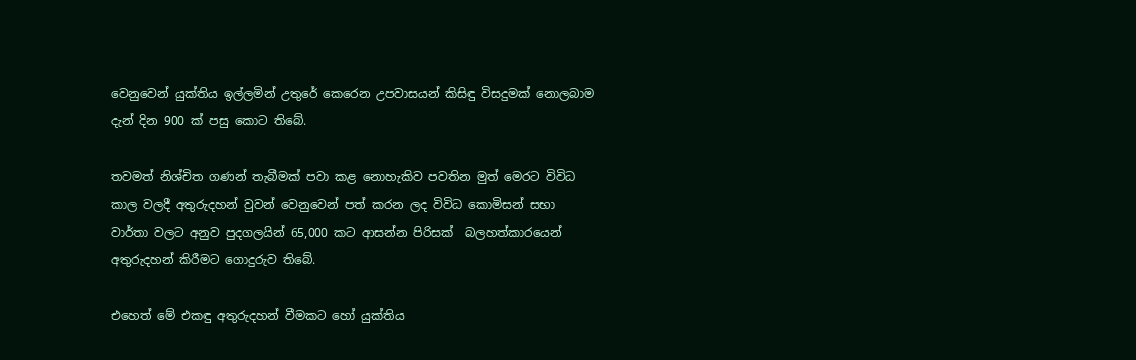වෙනුවෙන් යුක්තිය ඉල්ලමින් උතුරේ කෙරෙන උපවාසයන් කිසිඳු විසදුමක් නොලබාම දැන් දින 900 ක් පසු කොට තිබේ.

තවමත් නිශ්චිත ගණන් තැබීමක් පවා කළ නොහැකිව පවතින මුත් මෙරට විවිධ කාල වලදී අතුරුදහන් වුවන් වෙනුවෙන් පත් කරන ලද විවිධ කොමිසන් සභා වාර්තා වලට අනුව පුදගලයින් 65,000 කට ආසන්න පිරිසක්  බලහත්කාරයෙන් අතුරුදහන් කිරීමට ගොදුරුව තිබේ.

එහෙත් මේ එකඳු අතුරුදහන් වීමකට හෝ යුක්තිය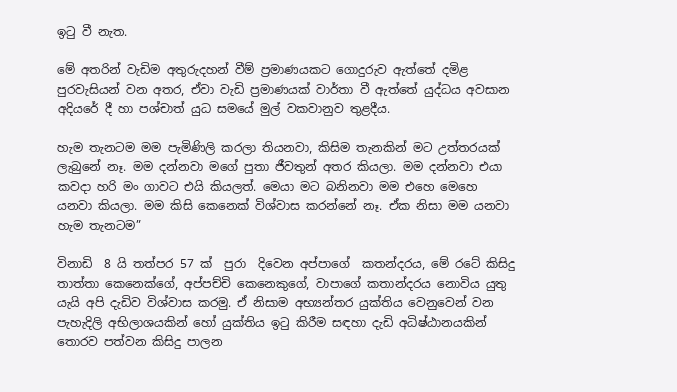ඉටු වී නැත.

මේ අතරින් වැඩිම අතුරුදහන් වීම් ප්‍රමාණයකට ගොදුරුව ඇත්තේ දමිළ පුරවැසියන් වන අතර, ඒවා වැඩි ප්‍රමාණයක් වාර්තා වී ඇත්තේ යුද්ධය අවසාන අදියරේ දී හා පශ්චාත් යුධ සමයේ මුල් වකවානුව තුළදීය.

හැම තැනටම මම පැමිණිලි කරලා තියනවා, කිසිම තැනකින් මට උත්තරයක් ලැබුනේ නෑ. මම දන්නවා මගේ පුතා ජීවතුන් අතර කියලා. මම දන්නවා එයා කවදා හරි මං ගාවට එයි කියලත්. මෙයා මට බනිනවා මම එහෙ මෙහෙ යනවා කියලා. මම කිසි කෙනෙක් විශ්වාස කරන්නේ නෑ. ඒක නිසා මම යනවා හැම තැනටම”

විනාඩි  8 යි තත්පර 57 ක්  පුරා  දිවෙන අප්පාගේ  කතන්දරය, මේ රටේ කිසිදු තාත්තා කෙනෙක්ගේ, අප්පච්චි කෙනෙකුගේ, වාපාගේ කතාන්දරය නොවිය යුතු යැයි අපි දැඩිව විශ්වාස කරමු. ඒ නිසාම අභ්‍යන්තර යුක්තිය වෙනුවෙන් වන පැහැදිලි අභිලාශයකින් හෝ යුක්තිය ඉටු කිරීම සඳහා දැඩි අධිෂ්ඨානයකින් තොරව පත්වන කිසිදු පාලන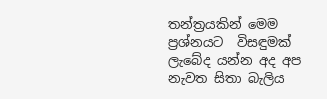තන්ත්‍රයකින් මෙම ප්‍රශ්නයට  විසඳුමක් ලැබේද යන්න අද අප නැවත සිතා බැලිය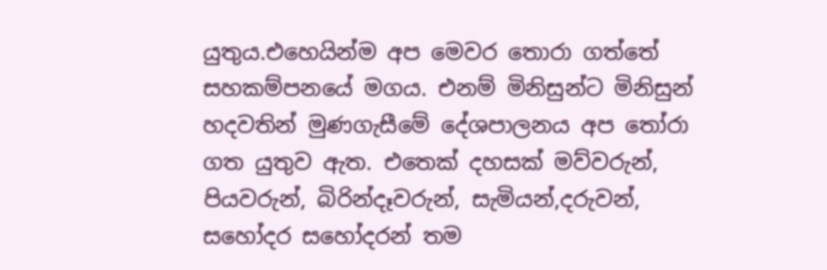යුතුය.එහෙයින්ම අප මෙවර තොරා ගත්තේ සහකම්පනයේ මගය. එනම් මිනිසුන්ට මිනිසුන් හදවතින් මුණගැසීමේ දේශපාලනය අප තෝරා ගත යුතුව ඇත. එතෙක් දහසක් මව්වරුන්, පියවරුන්, බිරින්දෑවරුන්, සැමියන්,දරුවන්, සහෝදර සහෝදරන් තම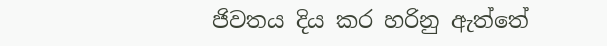ජිවතය දිය කර හරිනු ඇත්තේ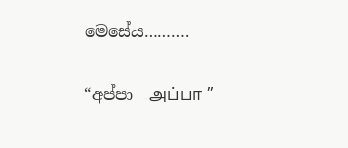මෙසේය……….

“අප්පා  அப்பா ”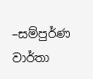–සම්පුර්ණ වාර්තා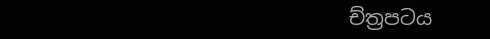ච්ත්‍රපටය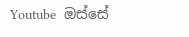Youtube  ඔස්සේ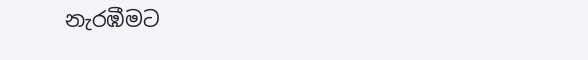නැරඹීමට